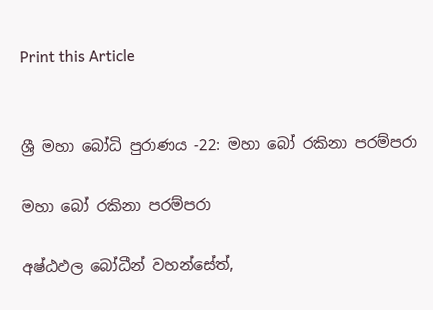Print this Article


ශ්‍රී මහා බෝධි පුරාණය -22: මහා බෝ රකිනා පරම්පරා

මහා බෝ රකිනා පරම්පරා

අෂ්ඨඵල බෝධීන් වහන්සේත්,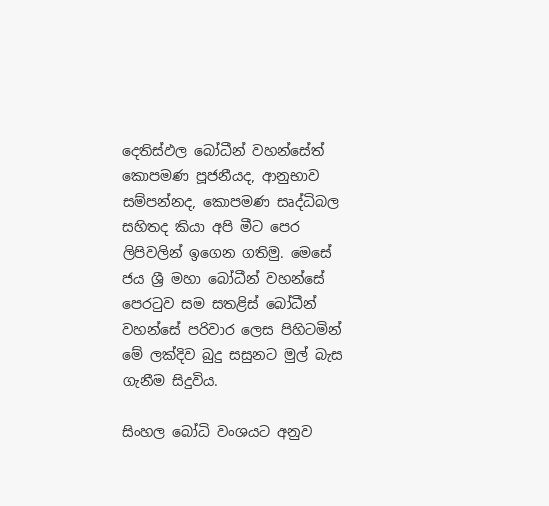දෙතිස්ඵල බෝධීන් වහන්සේත් කොපමණ පූජනීයද, ආනුභාව සම්පන්නද, කොපමණ සෘද්ධිබල සහිතද කියා අපි මීට පෙර ලිපිවලින් ඉගෙන ගතිමු. මෙසේ ජය ශ්‍රී මහා බෝධීන් වහන්සේ පෙරටුව සම සතළිස් බෝධීන් වහන්සේ පරිවාර ලෙස පිහිටමින් මේ ලක්දිව බුදු සසුනට මුල් බැස ගැනීම සිදුවිය.

සිංහල බෝධි වංශයට අනුව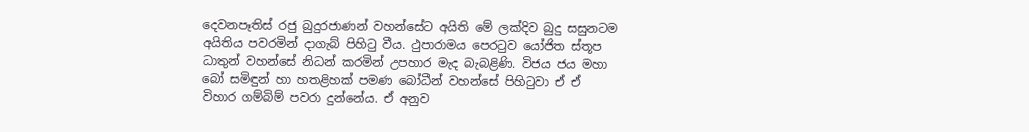දෙවනපෑතිස් රජු බුදුරජාණන් වහන්සේට අයිති මේ ලක්දිව බුදු සසුනටම අයිතිය පවරමින් දාගැබ් පිහිටු වීය. ථුපාරාමය පෙරටුව යෝජිත ස්තූප ධාතුන් වහන්සේ නිධන් කරමින් උපහාර මැද බැබළිණි. විජය ජය මහා බෝ සමිඳුන් හා හතළිහක් පමණ බෝධීන් වහන්සේ පිහිටුවා ඒ ඒ විහාර ගම්බිම් පවරා දුන්නේය. ඒ අනුව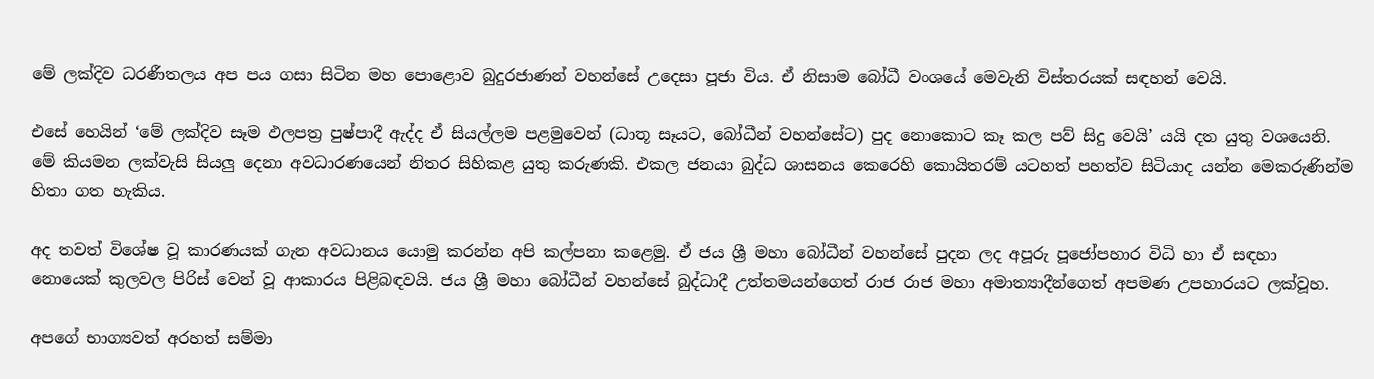මේ ලක්දිව ධරණීතලය අප පය ගසා සිටින මහ පොළොව බුදුරජාණන් වහන්සේ උදෙසා පූජා විය. ඒ නිසාම බෝධී වංශයේ මෙවැනි විස්තරයක් සඳහන් වෙයි.

එසේ හෙයින් ‘මේ ලක්දිව සෑම ඵලපත්‍ර පුෂ්පාදී ඇද්ද ඒ සියල්ලම පළමුවෙන් (ධාතූ සෑයට, බෝධීන් වහන්සේට) පුද නොකොට කෑ කල පව් සිදු වෙයි’ යයි දත යුතු වශයෙනි. මේ කියමන ලක්වැසි සියලු දෙනා අවධාරණයෙන් නිතර සිහිකළ යුතු කරුණකි. එකල ජනයා බුද්ධ ශාසනය කෙරෙහි කොයිතරම් යටහත් පහත්ව සිටියාද යන්න මෙකරුණින්ම හිතා ගත හැකිය.

අද තවත් විශේෂ වූ කාරණයක් ගැන අවධානය යොමු කරන්න අපි කල්පනා කළෙමු. ඒ ජය ශ්‍රී මහා බෝධීන් වහන්සේ පුදන ලද අපූරු පූජෝපහාර විධි හා ඒ සඳහා නොයෙක් කුලවල පිරිස් වෙන් වූ ආකාරය පිළිබඳවයි. ජය ශ්‍රී මහා බෝධීන් වහන්සේ බුද්ධාදී උත්තමයන්ගෙත් රාජ රාජ මහා අමාත්‍යාදීන්ගෙත් අපමණ උපහාරයට ලක්වූහ.

අපගේ භාග්‍යවත් අරහත් සම්මා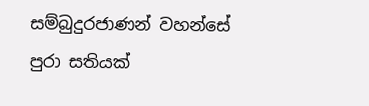සම්බුදුරජාණන් වහන්සේ පුරා සතියක්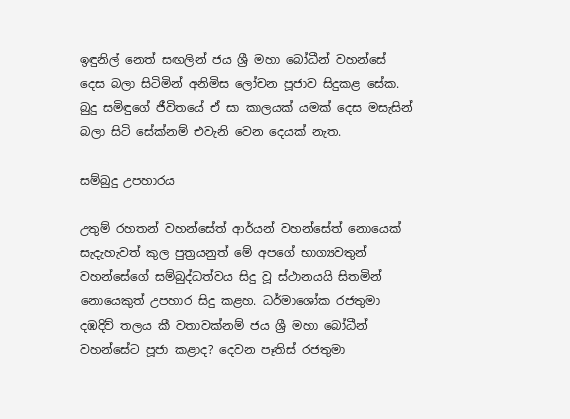ඉඳුනිල් නෙත් සඟලින් ජය ශ්‍රී මහා බෝධීන් වහන්සේ දෙස බලා සිටිමින් අනිමිස ලෝචන පූජාව සිදුකළ සේක. බුදු සමිඳුගේ ජීවිතයේ ඒ සා කාලයක් යමක් දෙස මසැසින් බලා සිටි සේක්නම් එවැනි වෙන දෙයක් නැත.

සම්බුදු උපහාරය

උතුම් රහතන් වහන්සේත් ආර්යන් වහන්සේත් නොයෙක් සැදැහැවත් කුල පුත්‍රයනුත් මේ අපගේ භාග්‍යවතුන් වහන්සේගේ සම්බුද්ධත්වය සිදු වූ ස්ථානයයි සිතමින් නොයෙකුත් උපහාර සිදු කළහ. ධර්මාශෝක රජතුමා දඹදිව් තලය කී වතාවක්නම් ජය ශ්‍රී මහා බෝධීන් වහන්සේට පූජා කළාද? දෙවන පෑතිස් රජතුමා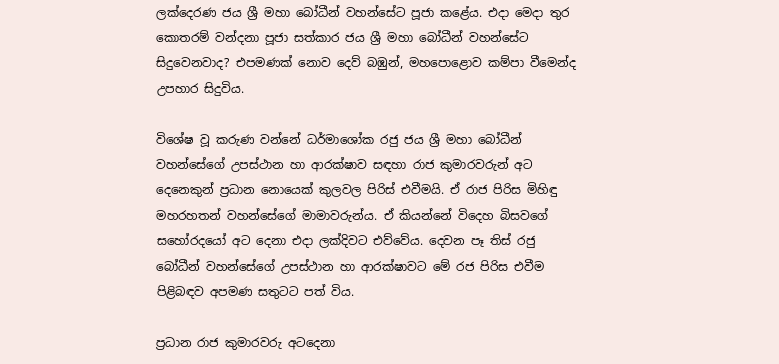ලක්දෙරණ ජය ශ්‍රී මහා බෝධීන් වහන්සේට පූජා කළේය. එදා මෙදා තුර කොතරම් වන්දනා පූජා සත්කාර ජය ශ්‍රී මහා බෝධීන් වහන්සේට සිදුවෙනවාද? එපමණක් නොව දෙව් බඹුන්, මහපොළොව කම්පා වීමෙන්ද උපහාර සිදුවිය.

විශේෂ වූ කරුණ වන්නේ ධර්මාශෝක රජු ජය ශ්‍රී මහා බෝධීන් වහන්සේගේ උපස්ථාන හා ආරක්ෂාව සඳහා රාජ කුමාරවරුන් අට දෙනෙකුන් ප්‍රධාන නොයෙක් කුලවල පිරිස් එවීමයි. ඒ රාජ පිරිස මිහිඳු මහරහතන් වහන්සේගේ මාමාවරුන්ය. ඒ කියන්නේ විදෙහ බිසවගේ සහෝරදයෝ අට දෙනා එදා ලක්දිවට එව්වේය. දෙවන පෑ තිස් රජු බෝධීන් වහන්සේගේ උපස්ථාන හා ආරක්ෂාවට මේ රජ පිරිස එවීම පිළිබඳව අපමණ සතුටට පත් විය.

ප්‍රධාන රාජ කුමාරවරු අටදෙනා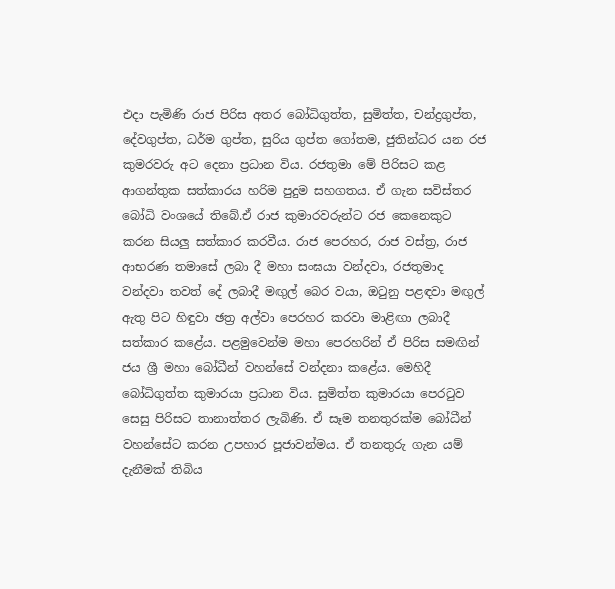එදා පැමිණි රාජ පිරිස අතර බෝධිගුත්ත, සුමිත්ත, චන්ද්‍රගුප්ත, දේවගුප්ත, ධර්ම ගුප්ත, සුරිය ගුප්ත ගෝතම, ජුතින්ධර යන රජ කුමරවරු අට දෙනා ප්‍රධාන විය. රජතුමා මේ පිරිසට කළ ආගන්තුක සත්කාරය හරිම පුදුම සහගතය. ඒ ගැන සවිස්තර බෝධි වංශයේ තිබේ.ඒ රාජ කුමාරවරුන්ට රජ කෙනෙකුට කරන සියලු සත්කාර කරවීය. රාජ පෙරහර, රාජ වස්ත්‍ර, රාජ ආභරණ තමාසේ ලබා දී මහා සංඝයා වන්දවා, රජතුමාද වන්දවා තවත් දේ ලබාදී මඟුල් බෙර වයා, ඔටුනු පළඳවා මඟුල් ඇතු පිට හිඳුවා ඡත්‍ර අල්වා පෙරහර කරවා මාළිඟා ලබාදී සත්කාර කළේය. පළමුවෙන්ම මහා පෙරහරින් ඒ පිරිස සමඟින් ජය ශ්‍රී මහා බෝධීන් වහන්සේ වන්දනා කළේය. මෙහිදී බෝධිගුත්ත කුමාරයා ප්‍රධාන විය. සුමිත්ත කුමාරයා පෙරටුව සෙසු පිරිසට තානාත්තර ලැබිණි. ඒ සෑම තනතුරක්ම බෝධීන් වහන්සේට කරන උපහාර පූජාවන්මය. ඒ තනතුරු ගැන යම් දැනීමක් තිබිය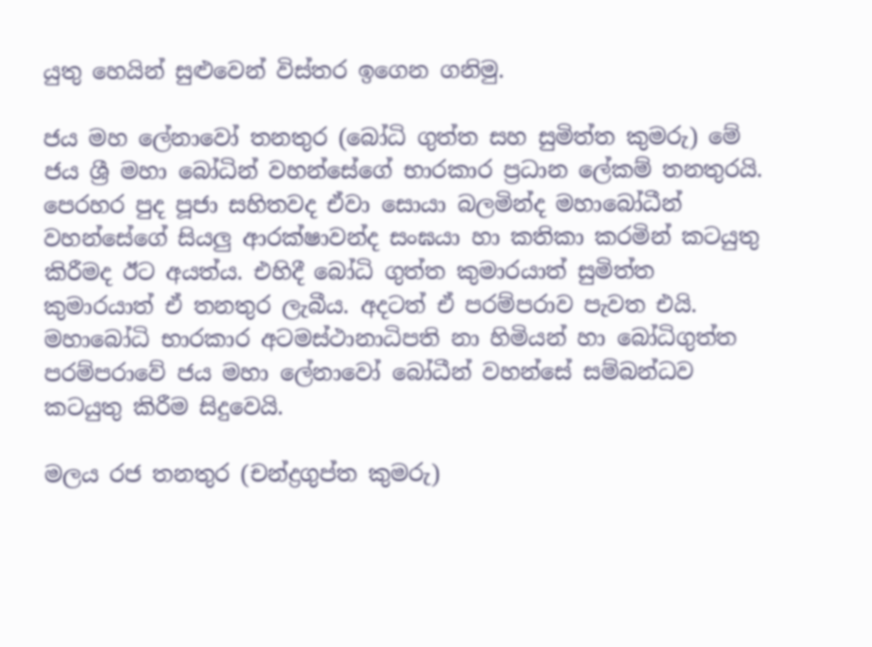යුතු හෙයින් සුළුවෙන් විස්තර ඉගෙන ගනිමු.

ජය මහ ලේනාවෝ තනතුර (බෝධි ගුත්ත සහ සුමිත්ත කුමරු) මේ ජය ශ්‍රී මහා බෝධින් වහන්සේගේ භාරකාර ප්‍රධාන ලේකම් තනතුරයි. පෙරහර පුද පූජා සහිතවද ඒවා සොයා බලමින්ද මහාබෝධීන් වහන්සේගේ සියලු ආරක්ෂාවන්ද සංඝයා හා කතිකා කරමින් කටයුතු කිරීමද ඊට අයත්ය. එහිදී බෝධි ගුත්ත කුමාරයාත් සුමිත්ත කුමාරයාත් ඒ තනතුර ලැබීය. අදටත් ඒ පරම්පරාව පැවත එයි. මහාබෝධි භාරකාර අටමස්ථානාධිපති නා හිමියන් හා බෝධිගුත්ත පරම්පරාවේ ජය මහා ලේනාවෝ බෝධීන් වහන්සේ සම්බන්ධව කටයුතු කිරීම සිදුවෙයි.

මලය රජ තනතුර (චන්ද්‍රගුප්ත කුමරු)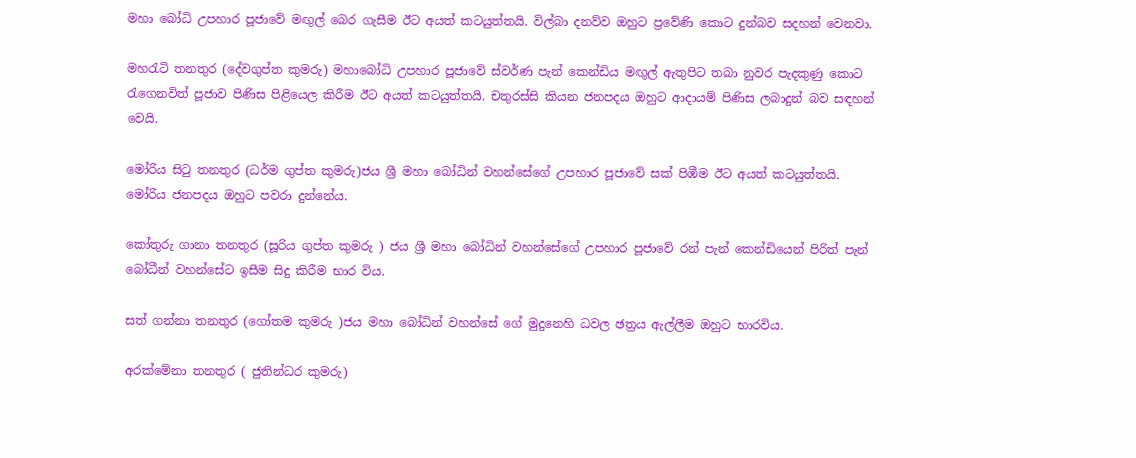මහා බෝධි උපහාර පූජාවේ මඟුල් බෙර ගැසීම ඊට අයත් කටයුත්තයි. විල්බා දනව්ව ඔහුට ප්‍රවේණි කොට දුන්බව සදහන් වෙනවා.

මහරැටි තනතුර (දේවගුප්ත කුමරු) මහාබෝධි උපහාර පූජාවේ ස්වර්ණ පැන් කෙන්ඩිය මඟුල් ඇතුපිට තබා නුවර පැදකුණු කොට රැගෙනවිත් පූජාව පිණිස පිළියෙල කිරීම ඊට අයත් කටයුත්තයි. චතුරස්සි කියන ජනපදය ඔහුට ආදායම් පිණිස ලබාදුන් බව සඳහන් වෙයි.

මෝරිය සිටු තනතුර (ධර්ම ගුප්ත කුමරු)ජය ශ්‍රී මහා බෝධින් වහන්සේගේ උපහාර පූජාවේ සක් පිඹීම ඊට අයත් කටයුත්තයි. මෝරිය ජනපදය ඔහුට පවරා දුන්නේය.

කෝතුරු ගානා තනතුර (සූරිය ගුප්ත කුමරු ) ජය ශ්‍රී මහා බෝධින් වහන්සේගේ උපහාර පූජාවේ රන් පැන් කෙන්ඩියෙන් පිරිත් පැන් බෝධීන් වහන්සේට ඉසීම සිදු කිරීම භාර විය.

සත් ගන්නා තනතුර (ගෝතම කුමරු )ජය මහා බෝධින් වහන්සේ ගේ මුදුනෙහි ධවල ඡත්‍රය ඇල්ලීම ඔහුට භාරවිය.

අරක්මේනා තනතුර ( ජුතින්ධර කුමරු)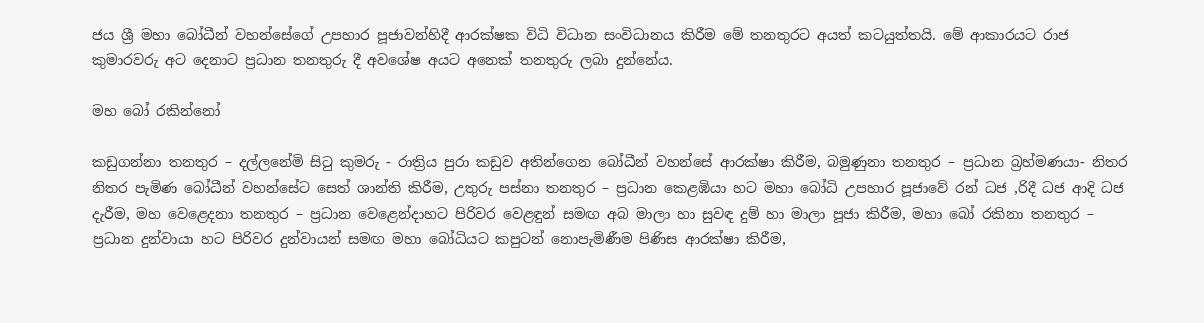ජය ශ්‍රී මහා බෝධීන් වහන්සේගේ උපහාර පූජාවන්හිදී ආරක්ෂක විධි විධාන සංවිධානය කිරීම මේ තනතුරට අයත් කටයුත්තයි. මේ ආකාරයට රාජ කුමාරවරු අට දෙනාට ප්‍රධාන තනතුරු දී අවශේෂ අයට අනෙක් තනතුරු ලබා දුන්නේය.

මහ බෝ රකින්නෝ

කඩුගන්නා තනතුර – දල්ලනේමි සිටු කුමරු - රාත්‍රිය පුරා කඩුව අතින්ගෙන බෝධීන් වහන්සේ ආරක්ෂා කිරීම, බමුණුනා තනතුර – ප්‍රධාන බ්‍රහ්මණයා- නිතර නිතර පැමිණ බෝධීන් වහන්සේට සෙත් ශාන්ති කිරීම, උතුරු පස්නා තනතුර – ප්‍රධාන කෙළඹියා හට මහා බෝධි උපහාර පූජාවේ රන් ධජ ,රිදී ධජ ආදි ධජ දැරීම, මහ වෙළෙදනා තනතුර – ප්‍රධාන වෙළෙන්දාහට පිරිවර වෙළඳුන් සමඟ අබ මාලා හා සුවඳ දුම් හා මාලා පූජා කිරීම, මහා බෝ රකිනා තනතුර – ප්‍රධාන දුන්වායා හට පිරිවර දුන්වායන් සමඟ මහා බෝධියට කපුටන් නොපැමිණීම පිණිස ආරක්ෂා කිරීම,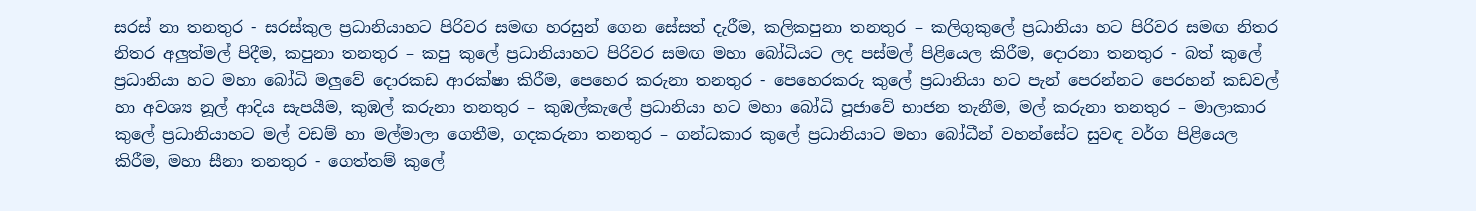සරස් නා තනතුර - සරස්කුල ප්‍රධානියාහට පිරිවර සමඟ හරසුන් ගෙන සේසත් දැරීම, කලිකපුනා තනතුර – කලිගුකුලේ ප්‍රධානියා හට පිරිවර සමඟ නිතර නිතර අලුත්මල් පිදීම, කපුනා තනතුර – කපු කුලේ ප්‍රධානියාහට පිරිවර සමඟ මහා බෝධියට ලද පස්මල් පිළියෙල කිරීම, දොරනා තනතුර - බත් කුලේ ප්‍රධානියා හට මහා බෝධි මලුවේ දොරකඩ ආරක්ෂා කිරීම, පෙහෙර කරුනා තනතුර - පෙහෙරකරු කුලේ ප්‍රධානියා හට පැන් පෙරන්නට පෙරහන් කඩවල් හා අවශ්‍ය නූල් ආදිය සැපයීම, කුඹල් කරුනා තනතුර – කුඹල්කැලේ ප්‍රධානියා හට මහා බෝධි පූජාවේ භාජන තැනීම, මල් කරුනා තනතුර – මාලාකාර කුලේ ප්‍රධානියාහට මල් වඩම් හා මල්මාලා ගෙතීම, ගදකරුනා තනතුර – ගන්ධකාර කුලේ ප්‍රධානියාට මහා බෝධීන් වහන්සේට සුවඳ වර්ග පිළියෙල කිරීම, මහා සීනා තනතුර - ගෙත්තම් කුලේ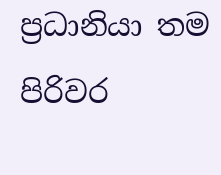ප්‍රධානියා තම පිරිවර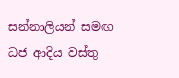සන්නාලියන් සමඟ ධජ ආදිය වස්තු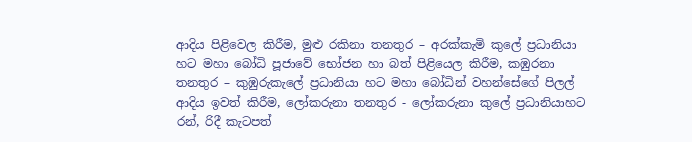ආදිය පිළිවෙල කිරීම, මුළු රකිනා තනතුර – අරක්කැමි කුලේ ප්‍රධානියා හට මහා බෝධි පූජාවේ භෝජන හා බත් පිළියෙල කිරීම, කඹුරනා තනතුර – කුඹුරුකැලේ ප්‍රධානියා හට මහා බෝධින් වහන්සේගේ පිලල් ආදිය ඉවත් කිරීම, ලෝකරුනා තනතුර - ලෝකරුනා කුලේ ප්‍රධානියාහට රන්, රිදී කැටපත්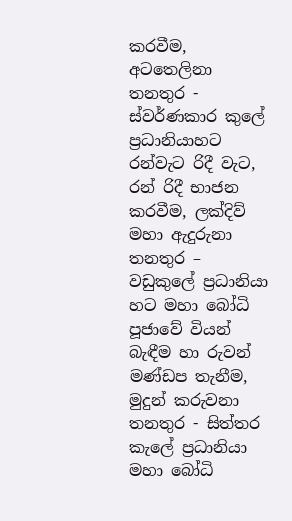කරවීම, අටතෙලිනා තනතුර - ස්වර්ණකාර කුලේ ප්‍රධානියාහට රන්වැට රිදී වැට, රන් රිදී භාජන කරවීම, ලක්දිව් මහා ඇදුරුනා තනතුර – වඩුකුලේ ප්‍රධානියා හට මහා බෝධි පූජාවේ වියන් බැඳීම හා රුවන් මණ්ඩප තැනීම, මුදුන් කරුවනා තනතුර - සිත්තර කැලේ ප්‍රධානියා මහා බෝධි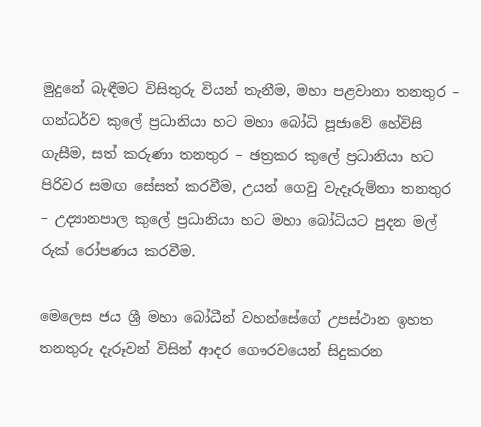මුදුනේ බැඳීමට විසිතුරු වියන් තැනීම, මහා පළවානා තනතුර – ගන්ධර්ව කුලේ ප්‍රධානියා හට මහා බෝධි පූජාවේ හේවිසි ගැසීම, සත් කරුණා තනතුර – ඡත්‍රකර කුලේ ප්‍රධානියා හට පිරිවර සමඟ සේසත් කරවීම, උයන් ගෙවු වැදෑරුම්නා තනතුර – උද්‍යානපාල කුලේ ප්‍රධානියා හට මහා බෝධියට පුදන මල් රුක් රෝපණය කරවීම.

මෙලෙස ජය ශ්‍රී මහා බෝධීන් වහන්සේගේ උපස්ථාන ඉහත තනතුරු දැරූවන් විසින් ආදර ගෞරවයෙන් සිදුකරන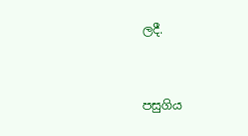ලදී.


පසුගිය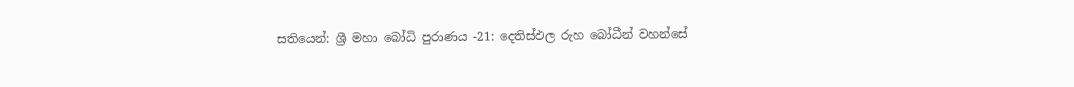සතියෙන්: ශ්‍රී මහා බෝධි පුරාණය -21: දෙතිස්ඵල රුහ බෝධීන් වහන්සේ